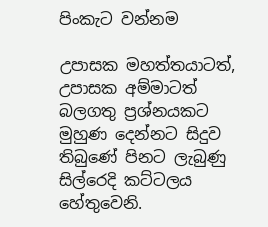පිංකැට වන්නම

උපාසක මහත්තයාටත්, උපාසක අම්මාටත් බලගතු ප්‍රශ්නයකට මුහුණ දෙන්නට සිදුව තිබුණේ පිනට ලැබුණු සිල්රෙදි කට්ටලය හේතුවෙනි.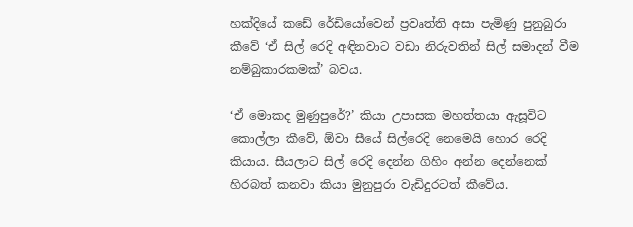හක්දියේ කඩේ රේඩියෝවෙන් ප්‍රවෘත්ති අසා පැමිණු පුනුබුරා කීවේ ‘ඒ සිල් රෙදි අඳිනවාට වඩා නිරුවතින් සිල් සමාදන් වීම නම්බුකාරකමක්’ බවය.

‘ඒ මොකද මුණුපුරේ?’ කියා උපාසක මහත්තයා ඇසූවිට කොල්ලා කීවේ, ඕවා සී‍යේ සිල්රෙදි නෙමෙයි හොර රෙදි කියාය. සීයලාට සිල් රෙදි දෙන්න ගිහිං අන්න දෙන්නෙක් හිරබත් කනවා කියා මුනුපුරා වැඩිදුරටත් කීවේය.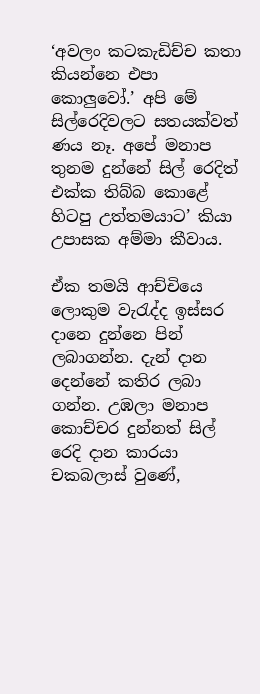‘අවලං කටකැඩිච්ච කතා කියන්නෙ එපා කොලුවෝ.’ අපි මේ සිල්රෙදිවලට සතයක්වත් ණය නෑ. අපේ මනාප තුනම දුන්නේ සිල් රෙදිත් එක්ක තිබ්බ කොළේ හිටපු උත්තමයාට’ කියා උපාසක අම්මා කීවාය.

ඒක තමයි ආච්චියෙ ලොකුම වැරැද්ද ඉස්සර දානෙ දුන්නෙ පින් ලබාගන්න. දැන් දාන දෙන්නේ කතිර ලබා ගන්න. උඹලා මනාප කොච්චර දුන්නත් සිල් රෙදි දාන කාරයා චකබලාස් වුණේ,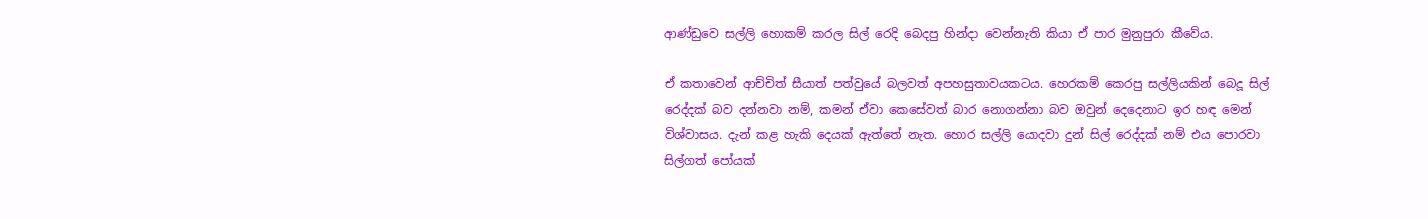ආණ්ඩුවෙ සල්ලි හොකම් කරල සිල් රෙදි බෙදපු හින්දා වෙන්නැති කියා ඒ පාර මුනුපුරා කීවේය.

ඒ කතාවෙන් ආච්චිත් සීයාත් පත්වුයේ බලවත් අපහසුතාවයකටය. හෙරකම් කෙරපු සල්ලියකින් බෙදූ සිල් රෙද්දක් බව දන්නවා නම්, කමන් ඒවා කෙසේවත් බාර නොගන්නා බව ඔවුන් දෙදෙනාට ඉර හඳ මෙන් විශ්වාසය. දැන් කළ හැකි දෙයක් ඇත්තේ නැත. හොර සල්ලි යොදවා දුන් සිල් රෙද්දක් නම් එය පොරවා සිල්ගත් පෝයක්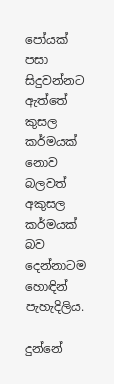පෝයක් පසා සිදුවන්නට ඇත්තේ කුසල කර්මයක් නොව බලවත් අකුසල කර්මයක් බව දෙන්නාටම හොඳින් පැහැදිලිය.

දුන්නේ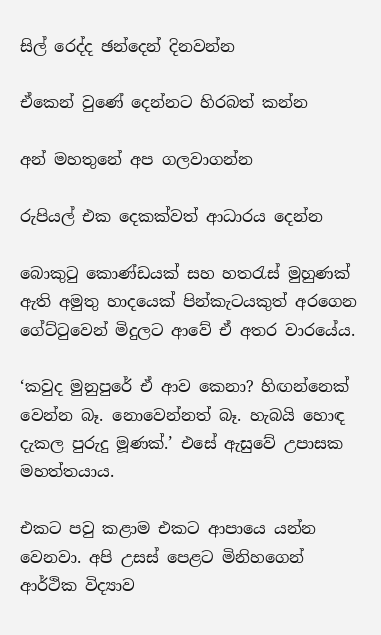සිල් රෙද්ද ඡන්දෙන් දිනවන්න‍

ඒකෙන් වුණේ දෙන්නට හිරබත් කන්න

අන් මහතුනේ අප ගලවාගන්න

රුපියල් එක දෙකක්වත් ආධාරය දෙන්න

බොකුටු කොණ්ඩයක් සහ හතරැස් මුහුණක් ඇති අමුතු හාදයෙක් පින්කැටයකුත් අරගෙන ගේට්ටුවෙන් මිදුලට ආවේ ඒ අතර වාරයේය.

‘කවුද මුනුපුරේ ඒ ආව කෙනා? හිඟන්නෙක් වෙන්න බෑ. නොවෙන්නත් බෑ. හැබයි හොඳ දැකල පුරුදු මූණක්.’ එසේ ඇසුවේ උපාසක මහත්තයාය.

එකට පවු කළාම එකට ආපායෙ යන්න වෙනවා. අපි උසස් පෙළට මිනිහගෙන් ආර්ථික විද්‍යාව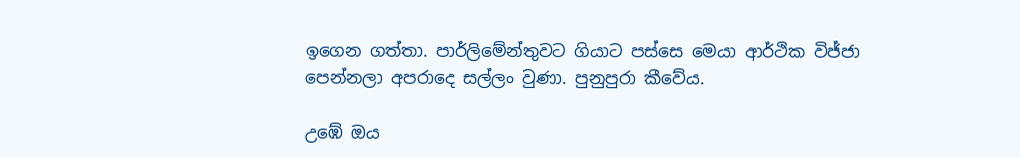ඉගෙන ගත්තා. පාර්ලිමේන්තුවට ගියාට පස්සෙ මෙයා ආර්ථික විජ්ජා පෙන්නලා අපරාදෙ සල්ලං වුණා. පුනුපුරා කීවේය.

උඹේ ඔය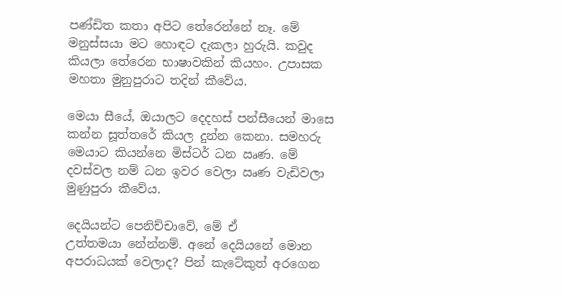පණ්ඩිත කතා අපිට තේරෙන්නේ නෑ. මේ මනුස්සයා මට හොඳට දැකලා හුරුයි. කවුද කියලා තේරෙන භාෂාවකින් කියහං. උපාසක මහතා මුනුපුරාට තදින් කීවේය.

මෙයා සීයේ, ඔයාලට දෙදහස් පන්සීයෙන් මාසෙ කන්න සූත්තරේ කියල දුන්න කෙනා. සමහරු මෙයාට කියන්නෙ මිස්ටර් ධන ඍණ. මේ දවස්වල නම් ධන ඉවර වෙලා ඍණ වැඩිවලා මුණුපුරා කීවේය.

දෙයියන්ට පෙනිච්චාවේ, මේ ඒ උත්තමයා ‍නේන්නම්. අනේ දෙයියනේ මොන අපරාධයක් වෙලාද? පින් කැටේකුත් අරගෙන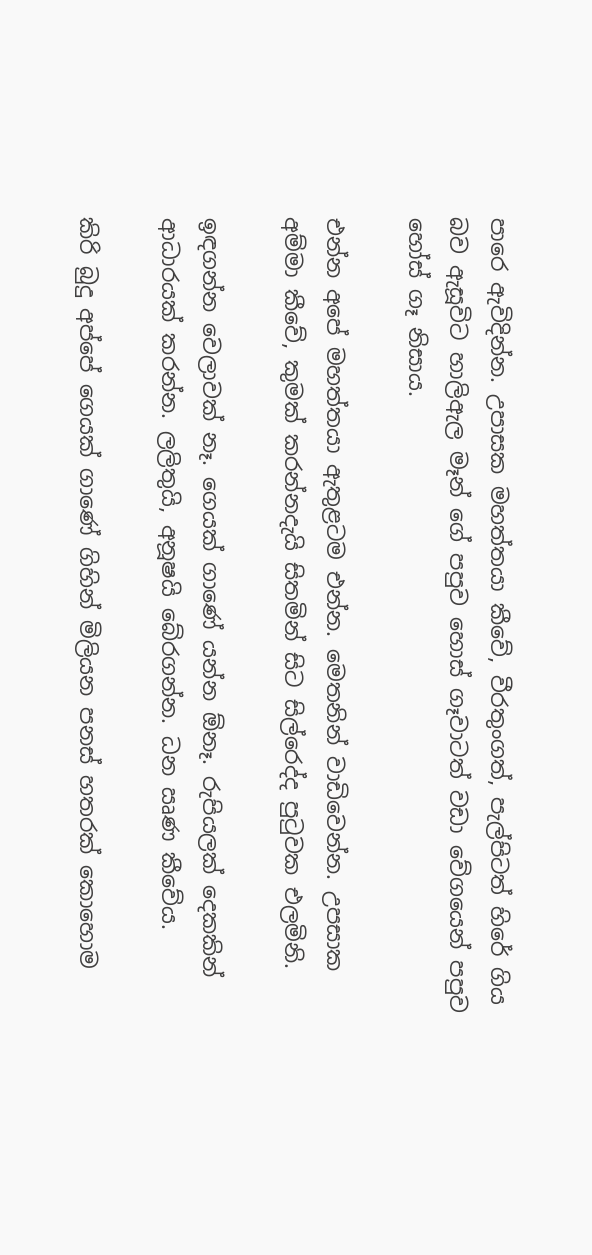පාරෙ ඇවිදින්න. උපාසක මහත්තයා කීවේ, වීරතුංගත්, පැල්පිටත් හිරේ ගිය බව ඇසූවිට හාලිඇල මෑන් ගේ පපුව හොස් ගෑවාටත් වඩා වේගයෙන් පපුව හෝස් ගෑ නිසාය.

එන්න අපේ මහත්තයා ඇතුළටම එන්න. මෙතනින් වාඩිවෙන්න. උපසාක අම්මා කීවේ, කුමක් කරන්නදැයි සිතමින් සිට සිල්රෙද්ද පුටුවක එලමිනි.

ඉඳගන්න වෙලාවක් නෑ. ගෙයක් ගාණේ යන්න ඕනෑ. රුපියලක් දෙකකින් ආධාරයක් කරන්න. ලලිතුයි, අනූෂයි බේරගන්න. ධන ඍණ කීවේය.

කිරි බුදු අප්පේ ගෙයක් ගාණේ ගිහින් මිලියන පනස් හතරක් කොහොම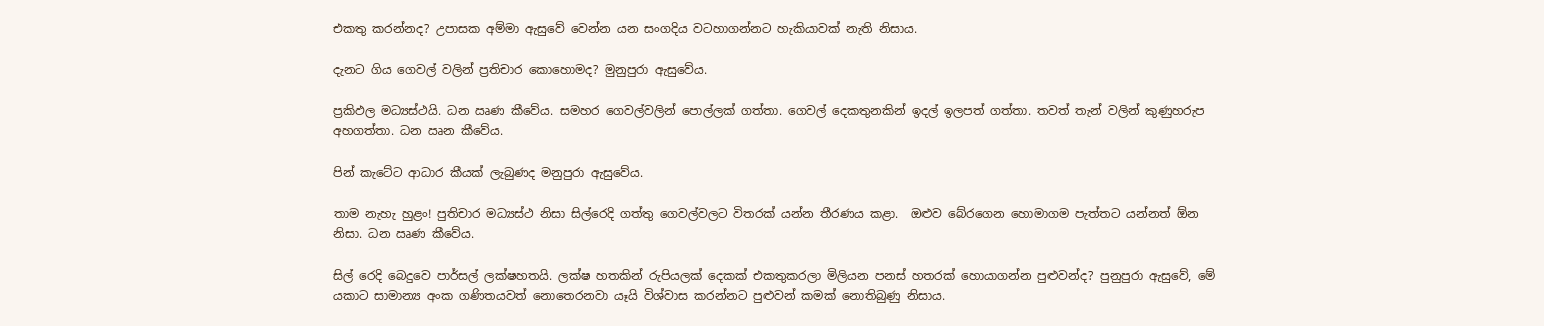එකතු කරන්නද? උපාසක අම්මා ඇසුවේ වෙන්න යන සංගදිය වටහාගන්නට හැකියාවක් නැති නිසාය.

දැනට ගිය ගෙවල් වලින් ප්‍රතිචාර කොහොමද? මුනුපුරා ඇ‍සුවේය.

ප්‍රකිඵල මධ්‍යස්ථයි. ධන ඍණ කීවේය. සමහර ගෙවල්වලින් පොල්ලක් ගත්තා. ගෙවල් දෙකතුනකින් ඉදල් ඉලපත් ගත්තා. තවත් තැන් වලින් කුණුහරුප අහගත්තා. ධන ඍන කීවේය.

පින් කැටේට ආධාර කීයක් ලැබුණද මනුපුරා ඇසුවේය.

තාම නැහැ හුළං! පුතිචාර මධ්‍යස්ථ නිසා සිල්රෙදි ගත්තු ගෙවල්වලට විතරක් යන්න තීරණය කළා.  ඔළුව බේරගෙන හොමාගම පැත්තට යන්නත් ඕන නිසා. ධන ඍණ කීවේය.

සිල් රෙදි බෙදුවෙ පාර්සල් ලක්ෂහතයි. ලක්ෂ හතකින් රුපියලක් දෙකක් එකතුකරලා මිලියන පනස් හතරක් හොයාගන්න පුළුවන්ද? පුනුපුරා ඇසුවේ, මේ යකාට සාමාන්‍ය අංක ගණිතයවත් නොතෙරනවා යෑයි විශ්වාස කරන්නට පුළුවන් කමක් නොතිබුණු නිසාය.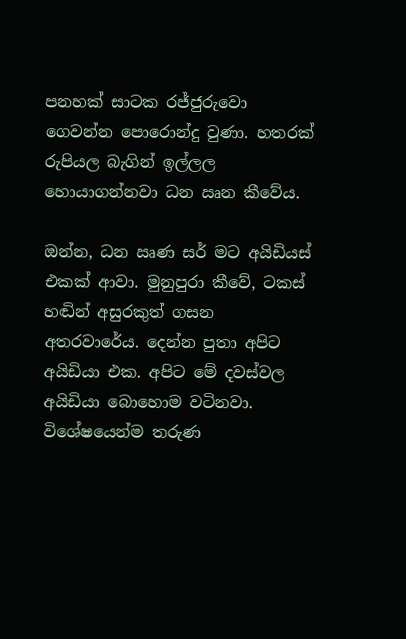පනහක් සාටක රජ්ජුරුවො ගෙවන්න පොරොන්දු වුණා. හතරක් රුපියල බැගින් ඉල්ලල හොයාගන්නවා ධන ඍන කීවේය.

ඔන්න, ධන ඍණ සර් මට අයිඩියස් එකක් ආවා. මුනුපුරා කීවේ, ටකස් හඬින් අසුරකුත් ගසන අතරවාරේය. දෙන්න පුතා අපිට අයිඩියා එක. අපිට මේ දවස්වල අයිඩියා බොහොම වටිනවා. විශේෂයෙන්ම තරුණ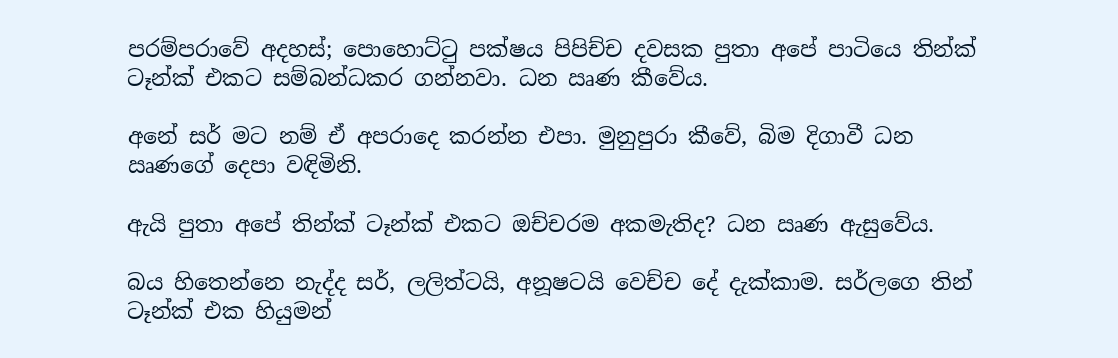පරම්පරාවේ අදහස්; පොහොට්ටු පක්ෂය පිපිච්ච දවසක පුතා අපේ පාටියෙ තින්ක් ටෑන්ක් එකට සම්බන්ධකර ගන්නවා. ධන ඍණ කීවේය.

අනේ සර් මට නම් ඒ අපරාදෙ කරන්න එපා. මුනුපුරා කීවේ, බිම දිගාවී ධන ඍණගේ දෙපා වඳිමිනි.

ඇයි පුතා අපේ තින්ක් ටෑන්ක් එකට ඔච්චරම අකමැතිද? ධන ඍණ ඇසුවේය.

බය හිතෙන්නෙ නැද්ද සර්, ලලිත්ටයි, අනූෂටයි වෙච්ච දේ දැක්කාම. සර්ලගෙ තින් ටෑන්ක් එක හියුමන්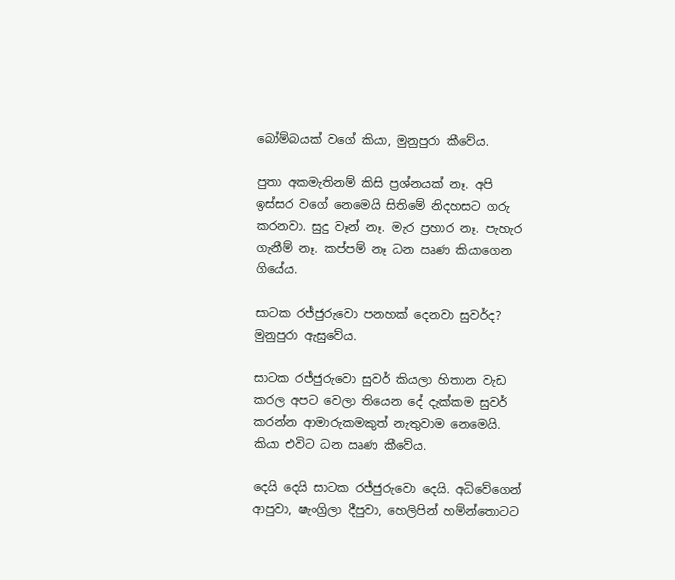බෝම්බයක් වගේ කියා, මුනුපුරා කීවේය.

පුතා අකමැතිනම් කිසි ප්‍රශ්නයක් නෑ. අපි ඉස්සර වගේ නෙමෙයි සිතිමේ නිදහසට ගරු කරනවා. සුදු වෑන් නෑ. මැර ප්‍රහාර නෑ. පැහැර ගැනීම් නෑ. කප්පම් නෑ ධන ඍණ කියාගෙන ගියේය.

සාටක රජ්ජුරුවො පනහක් දෙනවා සුවර්ද? මුනුපුරා ඇසුවේය.

සාටක රජ්ජුරුවො සුවර් කියලා හිතාන වැඩ කරල අපට වෙලා තියෙන දේ දැක්කම සුවර් කරන්න ආමාරුකමකුත් නැතුවාම නෙමෙයි. කියා එවිට ධන ඍණ කීවේය.

දෙයි දෙයි සාටක රජ්ජුරුවො දෙයි. අධිවේගෙන් ආපුවා, ෂැංග්‍රිලා දීපුවා, හෙලිපින් හම්න්තොටට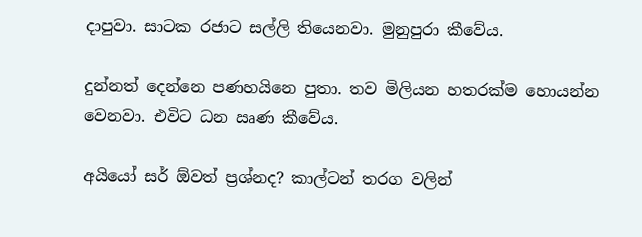දාපුවා. සාටක රජාට සල්ලි තියෙනවා. මුනුපුරා කීවේය.

දුන්නත් දෙන්නෙ පණහයිනෙ පුතා. තව මිලියන හතරක්ම හොයන්න වෙනවා. එවිට ධන ඍණ කීවේය.

අයි‍යෝ සර් ඕවත් ප්‍රශ්නද? කාල්ටන් තරග වලින්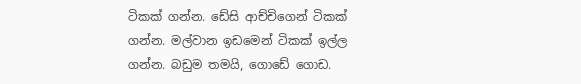ටිකක් ගන්න. ඩේසි ආච්චිගෙන් ටිකක් ගන්න. මල්වාන ඉඩමෙන් ටිකක් ඉල්ල ගන්න. බඩුම තමයි, ගොඩේ ගොඩ.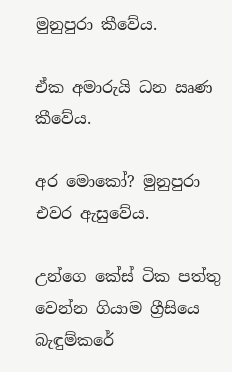මුනුපුරා කීවේය.

ඒක අමාරුයි ධන ඍණ කීවේය.

අර මොකෝ? මුනුපුරා එවර ඇසුවේය.

උන්ගෙ කේස් ටික පත්තු වෙන්න ගියාම ග්‍රීසියෙ බැඳුම්කරේ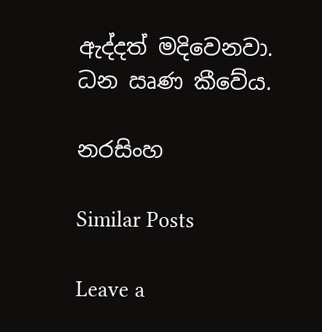ඇද්දත් මදිවෙනවා. ධන ඍණ කීවේය.

නරසිංහ

Similar Posts

Leave a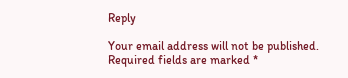Reply

Your email address will not be published. Required fields are marked *